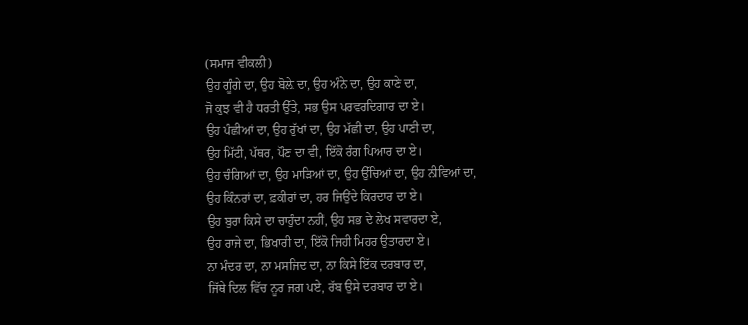(ਸਮਾਜ ਵੀਕਲੀ)
ਉਹ ਗੂੰਗੇ ਦਾ, ਉਹ ਬੋਲ਼ੇ ਦਾ, ਉਹ ਅੰਨੇ ਦਾ, ਉਹ ਕਾਣੇ ਦਾ,
ਜੋ ਕੁਝ ਵੀ ਹੈ ਧਰਤੀ ਉੱਤੇ, ਸਭ ਉਸ ਪਰਵਰਦਿਗਾਰ ਦਾ ਏ।
ਉਹ ਪੰਛੀਆਂ ਦਾ, ਉਹ ਰੁੱਖਾਂ ਦਾ, ਉਹ ਮੱਛੀ ਦਾ, ਉਹ ਪਾਣੀ ਦਾ,
ਉਹ ਮਿੱਟੀ, ਪੱਥਰ, ਪੌਣ ਦਾ ਵੀ, ਇੱਕੋ ਰੰਗ ਪਿਆਰ ਦਾ ਏ।
ਉਹ ਚੰਗਿਆਂ ਦਾ, ਉਹ ਮਾੜਿਆਂ ਦਾ, ਉਹ ਉੱਚਿਆਂ ਦਾ, ਉਹ ਨੀਵਿਆਂ ਦਾ,
ਉਹ ਕਿੰਨਰਾਂ ਦਾ, ਫ਼ਕੀਰਾਂ ਦਾ, ਹਰ ਜਿਉਂਦੇ ਕਿਰਦਾਰ ਦਾ ਏ।
ਉਹ ਬੁਰਾ ਕਿਸੇ ਦਾ ਚਾਹੁੰਦਾ ਨਹੀਂ, ਉਹ ਸਭ ਦੇ ਲੇਖ ਸਵਾਰਦਾ ਏ,
ਉਹ ਰਾਜੇ ਦਾ, ਭਿਖਾਰੀ ਦਾ, ਇੱਕੋ ਜਿਹੀ ਮਿਹਰ ਉਤਾਰਦਾ ਏ।
ਨਾ ਮੰਦਰ ਦਾ, ਨਾ ਮਸਜਿਦ ਦਾ, ਨਾ ਕਿਸੇ ਇੱਕ ਦਰਬਾਰ ਦਾ,
ਜਿੱਥੇ ਦਿਲ ਵਿੱਚ ਨੂਰ ਜਗ ਪਏ, ਰੱਬ ਉਸੇ ਦਰਬਾਰ ਦਾ ਏ।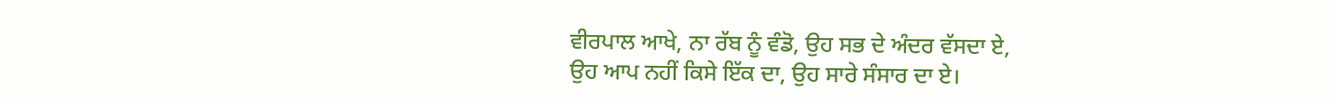ਵੀਰਪਾਲ ਆਖੇ, ਨਾ ਰੱਬ ਨੂੰ ਵੰਡੋ, ਉਹ ਸਭ ਦੇ ਅੰਦਰ ਵੱਸਦਾ ਏ,
ਉਹ ਆਪ ਨਹੀਂ ਕਿਸੇ ਇੱਕ ਦਾ, ਉਹ ਸਾਰੇ ਸੰਸਾਰ ਦਾ ਏ।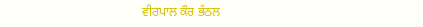ਵੀਰਪਾਲ ਕੌਰ ਭੱਠਲ